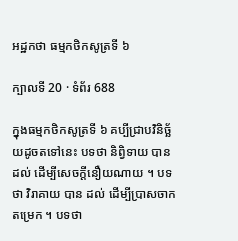អដ្ឋកថា ធម្មកថិកសូត្រទី ៦

ក្បាលទី 20 · ទំព័រ 688

ក្នុងធម្មកថិកសូត្រទី ៦ គប្បីជ្រាបវិនិច្ឆ័យដូចតទៅនេះ បទថា និព្វិទាយ បានដល់ ដើម្បីសេចក្តីនឿយណាយ ។ បទថា វិរាគាយ បាន ដល់ ដើម្បីប្រាសចាកតម្រេក ។ បទថា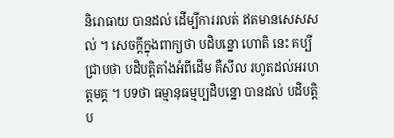និរោធាយ បានដល់ ដើម្បីការរលត់ ឥតមានសេសសល់ ។ សេចក្តីក្នុងពាក្យថា បដិបន្នោ ហោតិ នេះ គប្បីជ្រាបថា បដិបត្តិតាំងអំពីដើម គឺសីល រហូតដល់អរហត្តមគ្គ ។ បទថា ធម្មានុធម្មប្បដិបន្នោ បានដល់ បដិបត្តិប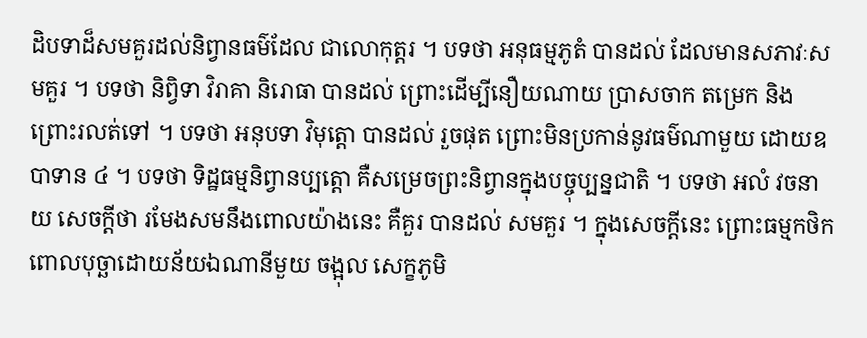ដិបទាដ៏សមគួរដល់និព្វានធម៌ដែល ជាលោកុត្តរ ។ បទថា អនុធម្មភូតំ បានដល់ ដែលមានសភាវៈសមគួរ ។ បទថា និព្វិទា វិរាគា និរោធា បានដល់ ព្រោះដើម្បីនឿយណាយ ប្រាសចាក តម្រេក និងព្រោះរលត់ទៅ ។ បទថា អនុបទា វិមុត្តោ បានដល់ រួចផុត ព្រោះមិនប្រកាន់នូវធម៌ណាមួយ ដោយឧបាទាន ៤ ។ បទថា ទិដ្ឋធម្មនិព្វានប្បត្តោ គឺសម្រេចព្រះនិព្វានក្នុងបច្ចុប្បន្នជាតិ ។ បទថា អលំ វចនាយ សេចក្តីថា រមែងសមនឹងពោលយ៉ាងនេះ គឺគួរ បានដល់ សមគួរ ។ ក្នុងសេចក្តីនេះ ព្រោះធម្មកថិក ពោលបុច្ឆាដោយន័យឯណានីមួយ ចង្អុល សេក្ខភូមិ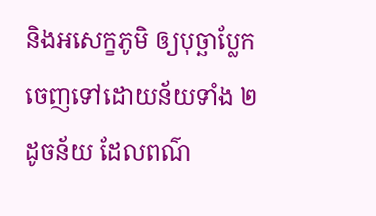និងអសេក្ខភូមិ ឲ្យបុច្ឆាប្លែកចេញទៅដោយន័យទាំង ២ ដូចន័យ ដែលពណ៌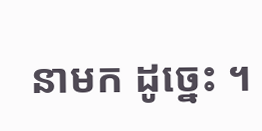នាមក ដូច្នេះ ។